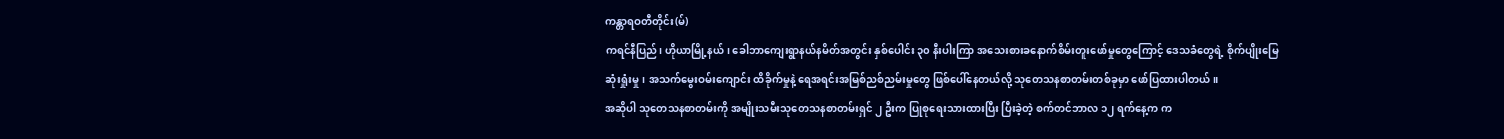ကန္တာရဝတီတိုင်း(မ်)
ကရင်နီပြည်၊ ဟိုယာမြို့နယ်၊ ခေါဘာကျေးရွာနယ်နမိတ်အတွင်း နှစ်ပေါင်း ၃၀ နီးပါးကြာ အသေးစားခနောက်စိမ်းတူးဖော်မှုတွေကြောင့် ဒေသခံတွေရဲ့ စိုက်ပျိုးမြေဆုံးရှုံးမှု၊ အသက်မွေးဝမ်းကျောင်း ထိခိုက်မှုနဲ့ ရေအရင်းအမြစ်ညစ်ညမ်းမှုတွေ ဖြစ်ပေါ်နေတယ်လို့ သုတေသနစာတမ်းတစ်ခုမှာ ဖော်ပြထားပါတယ်။
အဆိုပါ သုတေသနစာတမ်းကို အမျိုးသမီးသုတေသနစာတမ်းရှင် ၂ ဦးက ပြုစုရေးသားထားပြီး ပြီးခဲ့တဲ့ စက်တင်ဘာလ ၁၂ ရက်နေ့က က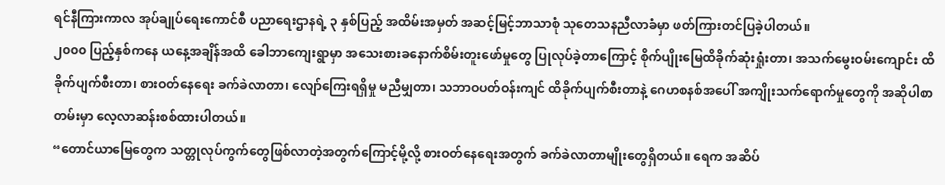ရင်နီကြားကာလ အုပ်ချုပ်ရေးကောင်စီ ပညာရေးဌာနရဲ့ ၃ နှစ်ပြည့် အထိမ်းအမှတ် အဆင့်မြင့်ဘာသာစုံ သုတေသနညီလာခံမှာ ဖတ်ကြားတင်ပြခဲ့ပါတယ်။
၂၀၀၀ ပြည့်နှစ်ကနေ ယနေ့အချိန်အထိ ခေါဘာကျေးရွာမှာ အသေးစားခနောက်စိမ်းတူးဖော်မှုတွေ ပြုလုပ်ခဲ့တာကြောင့် စိုက်ပျိုးမြေထိခိုက်ဆုံးရှုံးတာ၊ အသက်မွေးဝမ်းကျောင်း ထိခိုက်ပျက်စီးတာ၊ စားဝတ်နေရေး ခက်ခဲလာတာ၊ လျော်ကြေးရရှိမှု မညီမျှတာ၊ သဘာဝပတ်ဝန်းကျင် ထိခိုက်ပျက်စီးတာနဲ့ ဂေဟစနစ်အပေါ် အကျိုးသက်ရောက်မှုတွေကို အဆိုပါစာတမ်းမှာ လေ့လာဆန်းစစ်ထားပါတယ်။
“တောင်ယာမြေတွေက သတ္တုလုပ်ကွက်တွေဖြစ်လာတဲ့အတွက်ကြောင့်မို့လို့ စားဝတ်နေရေးအတွက် ခက်ခဲလာတာမျိုးတွေရှိတယ်။ ရေက အဆိပ်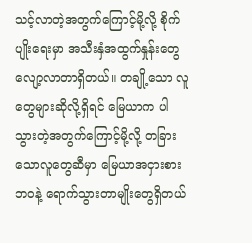သင့်လာတဲ့အတွက်ကြောင့်မို့လို့ စိုက်ပျိုးရေးမှာ အသီးနှံအထွက်နှုန်းတွေ လျော့လာတာရှိတယ်။ တချို့သော လူတွေများဆိုလို့ရှိရင် မြေယာက ပါသွားတဲ့အတွက်ကြောင့်မို့လို့ တခြားသောလူတွေဆီမှာ မြေယာအငှားစားဘဝနဲ့ ရောက်သွားတာမျိုးတွေရှိတယ်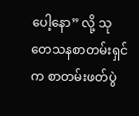ပေါ့နော” လို့ သုတေသနစာတမ်းရှင်က စာတမ်းဖတ်ပွဲ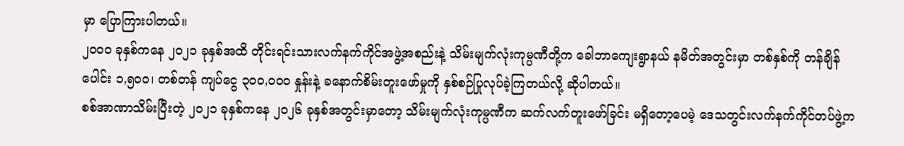မှာ ပြောကြားပါတယ်။
၂၀၀၀ ခုနှစ်ကနေ ၂၀၂၁ ခုနှစ်အထိ တိုင်းရင်းသားလက်နက်ကိုင်အဖွဲ့အစည်းနဲ့ သိမ်းမျက်လုံးကုမ္ပဏီတို့က ခေါဘာကျေးရွာနယ် နမိတ်အတွင်းမှာ တစ်နှစ်ကို တန်ချိန်ပေါင်း ၁,၅၀၀၊ တစ်တန် ကျပ်ငွေ ၃၀၀,၀၀၀ နှုန်းနဲ့ ခနောက်စိမ်းတူးဖော်မှုကို နှစ်စဉ်ပြုလုပ်ခဲ့ကြတယ်လို့ ဆိုပါတယ်။
စစ်အာဏာသိမ်းပြီးတဲ့ ၂၀၂၁ ခုနှစ်ကနေ ၂၀၂၆ ခုနှစ်အတွင်းမှာတော့ သိမ်းမျက်လုံးကုမ္ပဏီက ဆက်လက်တူးဖော်ခြင်း မရှိတော့ပေမဲ့ ဒေသတွင်းလက်နက်ကိုင်တပ်ဖွဲ့က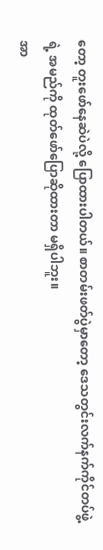တော့ တူးဖော်နေဆဲပဲလို့ ပြောထားပါတယ်။ စာတမ်းဖတ်ပွဲမှာတော့ ဒေသတွင်းလက်နက်ကိုင်တပ်ဖွဲ့ရဲ့ အမည်ကို ထုတ်ဖော်ပြောဆိုထားတာ မရှိပါဘူး။
အာ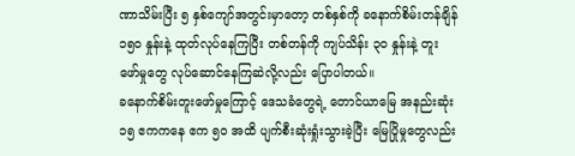ဏာသိမ်းပြီး ၅ နှစ်ကျော်အတွင်းမှာတော့ တစ်နှစ်ကို ခနောက်စိမ်းတန်ချိန် ၁၅၀ နှုန်းနဲ့ ထုတ်လုပ်နေကြပြီး တစ်တန်ကို ကျပ်သိန်း ၃၀ နှုန်းနဲ့ တူးဖော်မှုတွေ လုပ်ဆောင်နေကြဆဲလို့လည်း ပြောပါတယ်။
ခနောက်စိမ်းတူးဖော်မှုကြောင့် ဒေသခံတွေရဲ့ တောင်ယာမြေ အနည်းဆုံး ၁၅ ဧကကနေ ဧက ၅၀ အထိ ပျက်စီးဆုံးရှုံးသွားခဲ့ပြီး မြေပြိုမှုတွေလည်း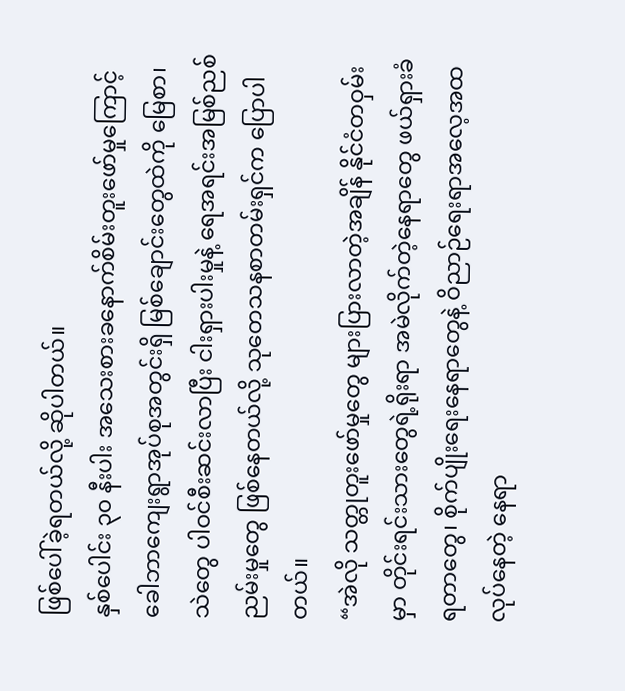ဖြစ်ပေါ်ခဲ့ရတယ်လို့ ဆိုပါတယ်။
နှစ်ပေါင်း ၃၀ နီးပါး အသေးစားခနောက်စိမ်းတူးဖော်မှုကြောင့် ခေါဘာကျေးရွာအုပ်စုအတွင်းရှိ မြစ်ချောင်းတွေထဲကို မြေစာ၊ သဲတွေ ပါဝင်စီးဆင်းလာပြီး ငါးရှားပါးမှုနဲ့ ရေအရင်းအမြစ်ညစ်ညမ်းမှုတွေ ဖြစ်နေတယ်လို့ သုတေသနစာတမ်းရှင်က ပြောပါတယ်။
“အဲလို သတ္တုတူးဖော်မှုတွေ များပြားလာတဲ့အချိန် နိုင်ငံတဝှမ်းမှာ တိုင်းရင်းသားတွေရဲ့ရိုးရာ အမဲလိုက်တဲ့နေရာတွေ ဖယ်ရှားခံရတာတွေ၊ စိုက်ပျိုးရေးနေရာတွေနဲ့ ဝိညာဉ်ရေးရာအလေ့အထ လုပ်နေတဲ့ နေရာ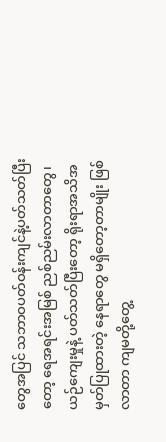တွေအပြင် သဘာဝပတ်ဝန်းကျင်နဲ့ပတ်သတ်ပြီးတော့ ရေအရင်းအမြစ် ညစ်ညမ်းလာတာတွေ၊ ယဉ်ကျေးမှုနဲ့ ပတ်သတ်ပြီးတော့ ရိုးရာအသိအမှတ်ပြုထားတဲ့ နေရာတွေ မရှိတော့တာမျိုး ဖြစ်လာတာ ကျမတို့တွေ့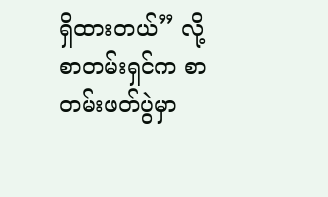ရှိထားတယ်” လို့ စာတမ်းရှင်က စာတမ်းဖတ်ပွဲမှာ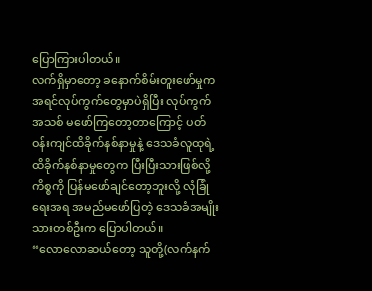ပြောကြားပါတယ်။
လက်ရှိမှာတော့ ခနောက်စိမ်းတူးဖော်မှုက အရင်လုပ်ကွက်တွေမှာပဲရှိပြီး လုပ်ကွက်အသစ် မဖော်ကြတော့တာကြောင့် ပတ်ဝန်းကျင်ထိခိုက်နစ်နာမှုနဲ့ ဒေသခံလူထုရဲ့ ထိခိုက်နစ်နာမှုတွေက ပြီးပြီးသားဖြစ်လို့ ကိစ္စကို ပြန်မဖော်ချင်တော့ဘူးလို့ လုံခြုံရေးအရ အမည်မဖော်ပြတဲ့ ဒေသခံအမျိုးသားတစ်ဦးက ပြောပါတယ်။
“လောလောဆယ်တော့ သူတို့(လက်နက်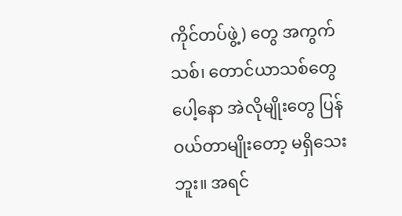ကိုင်တပ်ဖွဲ့) တွေ အကွက်သစ်၊ တောင်ယာသစ်တွေပေါ့နော အဲလိုမျိုးတွေ ပြန်ဝယ်တာမျိုးတော့ မရှိသေးဘူး။ အရင်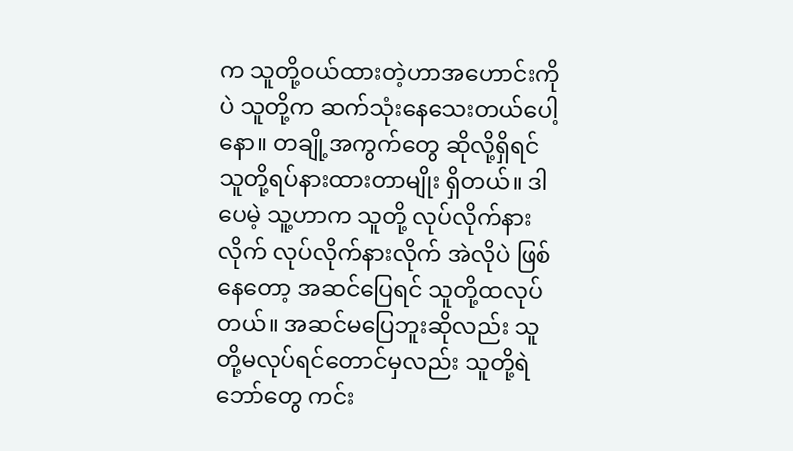က သူတို့ဝယ်ထားတဲ့ဟာအဟောင်းကိုပဲ သူတို့က ဆက်သုံးနေသေးတယ်ပေါ့နော။ တချို့အကွက်တွေ ဆိုလို့ရှိရင် သူတို့ရပ်နားထားတာမျိုး ရှိတယ်။ ဒါပေမဲ့ သူ့ဟာက သူတို့ လုပ်လိုက်နားလိုက် လုပ်လိုက်နားလိုက် အဲလိုပဲ ဖြစ်နေတော့ အဆင်ပြေရင် သူတို့ထလုပ်တယ်။ အဆင်မပြေဘူးဆိုလည်း သူတို့မလုပ်ရင်တောင်မှလည်း သူတို့ရဲဘော်တွေ ကင်း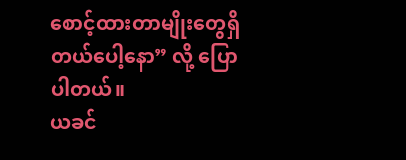စောင့်ထားတာမျိုးတွေရှိတယ်ပေါ့နော” လို့ ပြောပါတယ်။
ယခင်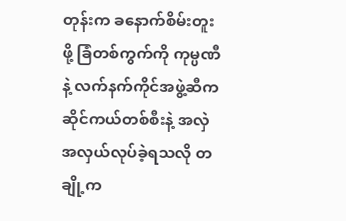တုန်းက ခနောက်စိမ်းတူးဖို့ ခြံတစ်ကွက်ကို ကုမ္ပဏီနဲ့ လက်နက်ကိုင်အဖွဲ့ဆီက ဆိုင်ကယ်တစ်စီးနဲ့ အလှဲအလှယ်လုပ်ခဲ့ရသလို တချို့က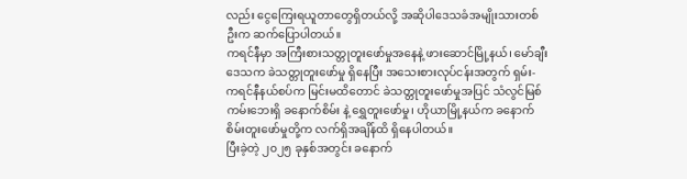လည်း ငွေကြေးရယူတာတွေရှိတယ်လို့ အဆိုပါဒေသခံအမျိုးသားတစ်ဦးက ဆက်ပြောပါတယ်။
ကရင်နီမှာ အကြီးစားသတ္တုတူးဖော်မှုအနေနဲ့ ဖားဆောင်မြို့နယ်၊ မော်ချီးဒေသက ခဲသတ္တုတူးဖော်မှု ရှိနေပြီး အသေးစားလုပ်ငန်းအတွက် ရှမ်း-ကရင်နီနယ်စပ်က မြင်းမထိတောင် ခဲသတ္တုတူးဖော်မှုအပြင် သံလွင်မြစ်ကမ်းဘေးရှိ ခနောက်စိမ်း နဲ့ ရွှေတူးဖော်မှု၊ ဟိုယာမြို့နယ်က ခနောက်စိမ်းတူးဖော်မှုတို့က လက်ရှိအချိန်ထိ ရှိနေပါတယ်။
ပြီးခဲ့တဲ့ ၂၀၂၅ ခုနှစ်အတွင်း ခနောက်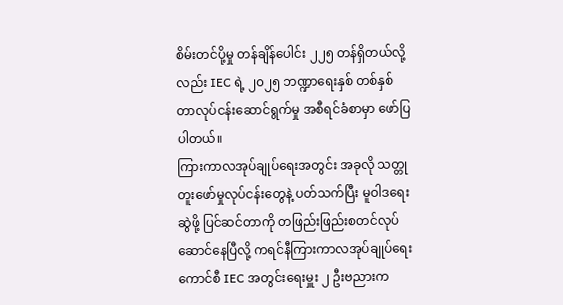စိမ်းတင်ပို့မှု တန်ချိန်ပေါင်း ၂၂၅ တန်ရှိတယ်လို့လည်း IEC ရဲ့ ၂၀၂၅ ဘဏ္ဍာရေးနှစ် တစ်နှစ်တာလုပ်ငန်းဆောင်ရွက်မှု အစီရင်ခံစာမှာ ဖော်ပြပါတယ်။
ကြားကာလအုပ်ချုပ်ရေးအတွင်း အခုလို သတ္တုတူးဖော်မှုလုပ်ငန်းတွေနဲ့ ပတ်သက်ပြီး မူဝါဒရေးဆွဲဖို့ ပြင်ဆင်တာကို တဖြည်းဖြည်းစတင်လုပ်ဆောင်နေပြီလို့ ကရင်နီကြားကာလအုပ်ချုပ်ရေးကောင်စီ IEC အတွင်းရေးမှူး ၂ ဦးဗညားက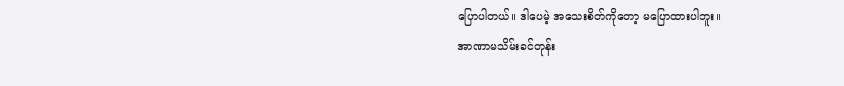ပြောပါတယ်။ ဒါပေမဲ့ အသေးစိတ်ကိုတော့ မပြောထားပါဘူး။
အာဏာမသိမ်းခင်တုန်း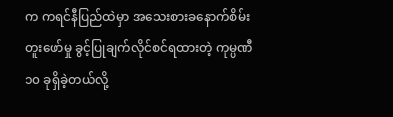က ကရင်နီပြည်ထဲမှာ အသေးစားခနောက်စိမ်းတူးဖော်မှု ခွင့်ပြုချက်လိုင်စင်ရထားတဲ့ ကုမ္ပဏီ ၁၀ ခုရှိခဲ့တယ်လို့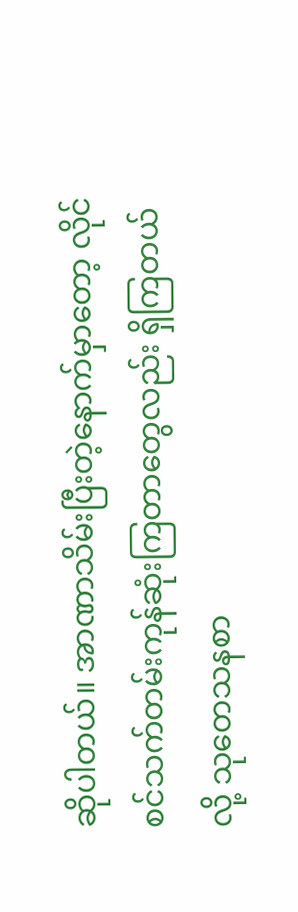ဆိုပါတယ်။ အာဏာသိမ်းပြီးတဲ့နောက်မှာတော့ လိုင်စင်သက်တမ်းကုန်ဆုံးကြတာတွေလည်း ရှိကြတယ်လို့ သုတေသနစာ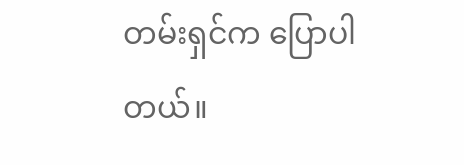တမ်းရှင်က ပြောပါတယ်။